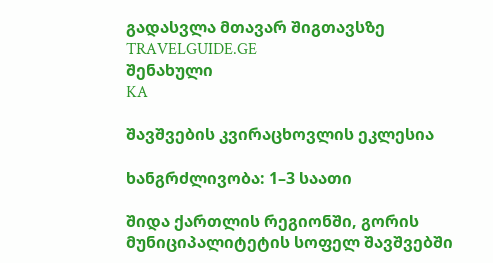გადასვლა მთავარ შიგთავსზე
TRAVELGUIDE.GE
შენახული
KA

შავშვების კვირაცხოვლის ეკლესია

ხანგრძლივობა: 1–3 საათი

შიდა ქართლის რეგიონში, გორის მუნიციპალიტეტის სოფელ შავშვებში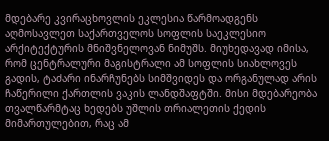მდებარე კვირაცხოვლის ეკლესია წარმოადგენს აღმოსავლეთ საქართველოს სოფლის საეკლესიო არქიტექტურის მნიშვნელოვან ნიმუშს. მიუხედავად იმისა, რომ ცენტრალური მაგისტრალი ამ სოფლის სიახლოვეს გადის, ტაძარი ინარჩუნებს სიმშვიდეს და ორგანულად არის ჩაწერილი ქართლის ვაკის ლანდშაფტში. მისი მდებარეობა თვალწარმტაც ხედებს უშლის თრიალეთის ქედის მიმართულებით, რაც ამ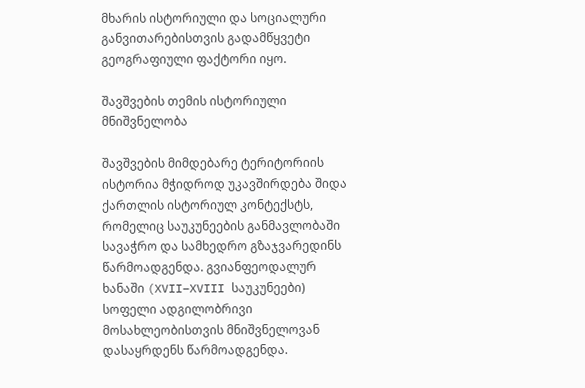მხარის ისტორიული და სოციალური განვითარებისთვის გადამწყვეტი გეოგრაფიული ფაქტორი იყო.

შავშვების თემის ისტორიული მნიშვნელობა

შავშვების მიმდებარე ტერიტორიის ისტორია მჭიდროდ უკავშირდება შიდა ქართლის ისტორიულ კონტექსტს, რომელიც საუკუნეების განმავლობაში სავაჭრო და სამხედრო გზაჯვარედინს წარმოადგენდა. გვიანფეოდალურ ხანაში (XVII–XVIII საუკუნეები) სოფელი ადგილობრივი მოსახლეობისთვის მნიშვნელოვან დასაყრდენს წარმოადგენდა.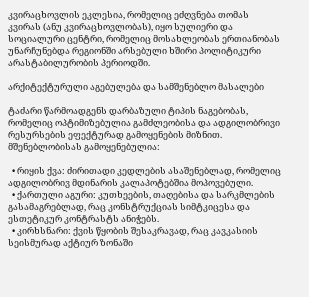კვირაცხოვლის ეკლესია, რომელიც ეძღვნება თომას კვირას (ანუ კვირაცხოვლობას), იყო სულიერი და სოციალური ცენტრი, რომელიც მოსახლეობას ერთიანობას უნარჩუნებდა რეგიონში არსებული ხშირი პოლიტიკური არასტაბილურობის პერიოდში.

არქიტექტურული აგებულება და სამშენებლო მასალები

ტაძარი წარმოადგენს დარბაზული ტიპის ნაგებობას, რომელიც ოპტიმიზებულია გამძლეობისა და ადგილობრივი რესურსების ეფექტურად გამოყენების მიზნით. მშენებლობისას გამოყენებულია:

  • რიყის ქვა: ძირითადი კედლების ასაშენებლად, რომელიც ადგილობრივ მდინარის კალაპოტებშია მოპოვებული.
  • ქართული აგური: კუთხეების, თაღებისა და სარკმლების გასამაგრებლად, რაც კონსტრუქციას სიმტკიცესა და ესთეტიკურ კონტრასტს ანიჭებს.
  • კირხსნარი: ქვის წყობის შესაკრავად, რაც კავკასიის სეისმურად აქტიურ ზონაში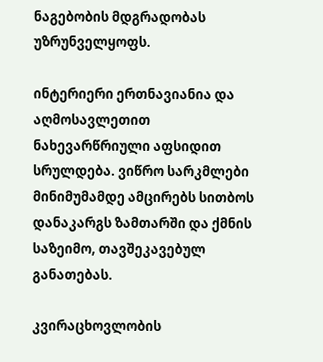ნაგებობის მდგრადობას უზრუნველყოფს.

ინტერიერი ერთნავიანია და აღმოსავლეთით ნახევარწრიული აფსიდით სრულდება. ვიწრო სარკმლები მინიმუმამდე ამცირებს სითბოს დანაკარგს ზამთარში და ქმნის საზეიმო, თავშეკავებულ განათებას.

კვირაცხოვლობის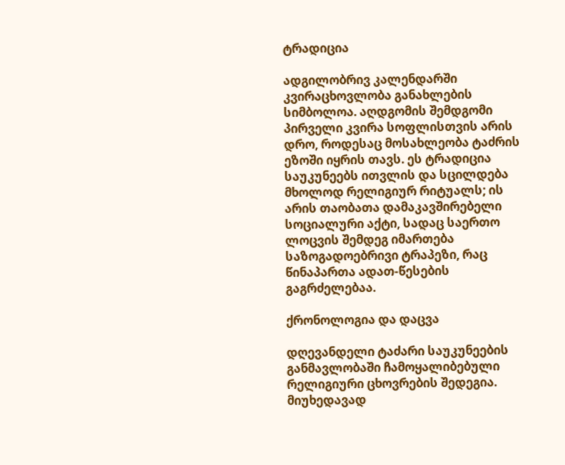ტრადიცია

ადგილობრივ კალენდარში კვირაცხოვლობა განახლების სიმბოლოა. აღდგომის შემდგომი პირველი კვირა სოფლისთვის არის დრო, როდესაც მოსახლეობა ტაძრის ეზოში იყრის თავს. ეს ტრადიცია საუკუნეებს ითვლის და სცილდება მხოლოდ რელიგიურ რიტუალს; ის არის თაობათა დამაკავშირებელი სოციალური აქტი, სადაც საერთო ლოცვის შემდეგ იმართება საზოგადოებრივი ტრაპეზი, რაც წინაპართა ადათ-წესების გაგრძელებაა.

ქრონოლოგია და დაცვა

დღევანდელი ტაძარი საუკუნეების განმავლობაში ჩამოყალიბებული რელიგიური ცხოვრების შედეგია. მიუხედავად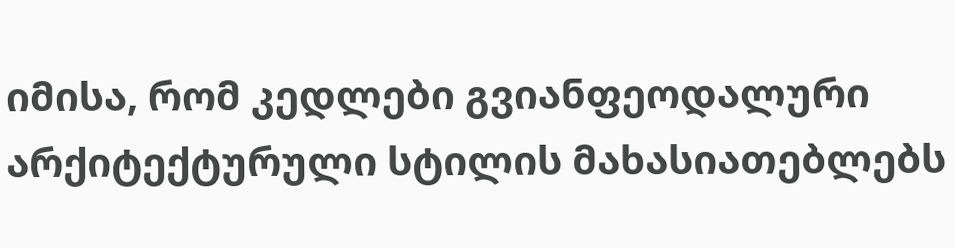იმისა, რომ კედლები გვიანფეოდალური არქიტექტურული სტილის მახასიათებლებს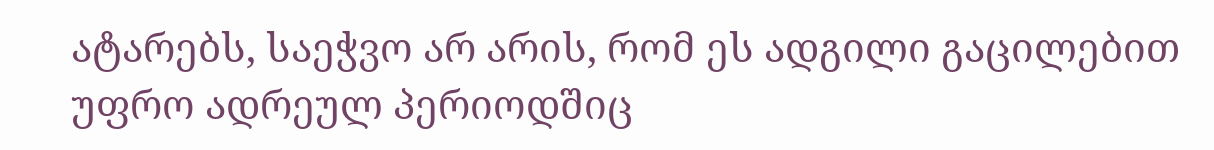ატარებს, საეჭვო არ არის, რომ ეს ადგილი გაცილებით უფრო ადრეულ პერიოდშიც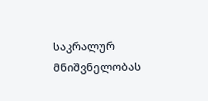საკრალურ მნიშვნელობას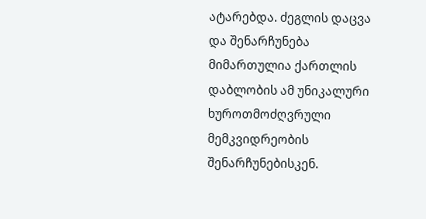ატარებდა. ძეგლის დაცვა და შენარჩუნება მიმართულია ქართლის დაბლობის ამ უნიკალური ხუროთმოძღვრული მემკვიდრეობის შენარჩუნებისკენ.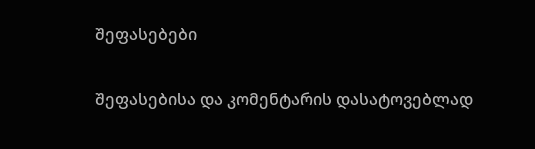შეფასებები

შეფასებისა და კომენტარის დასატოვებლად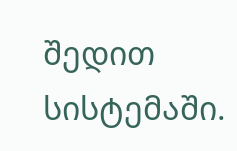შედით სისტემაში.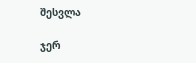შესვლა

ჯერ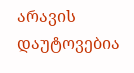არავის დაუტოვებია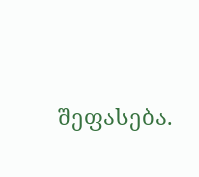შეფასება.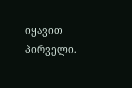იყავით პირველი.